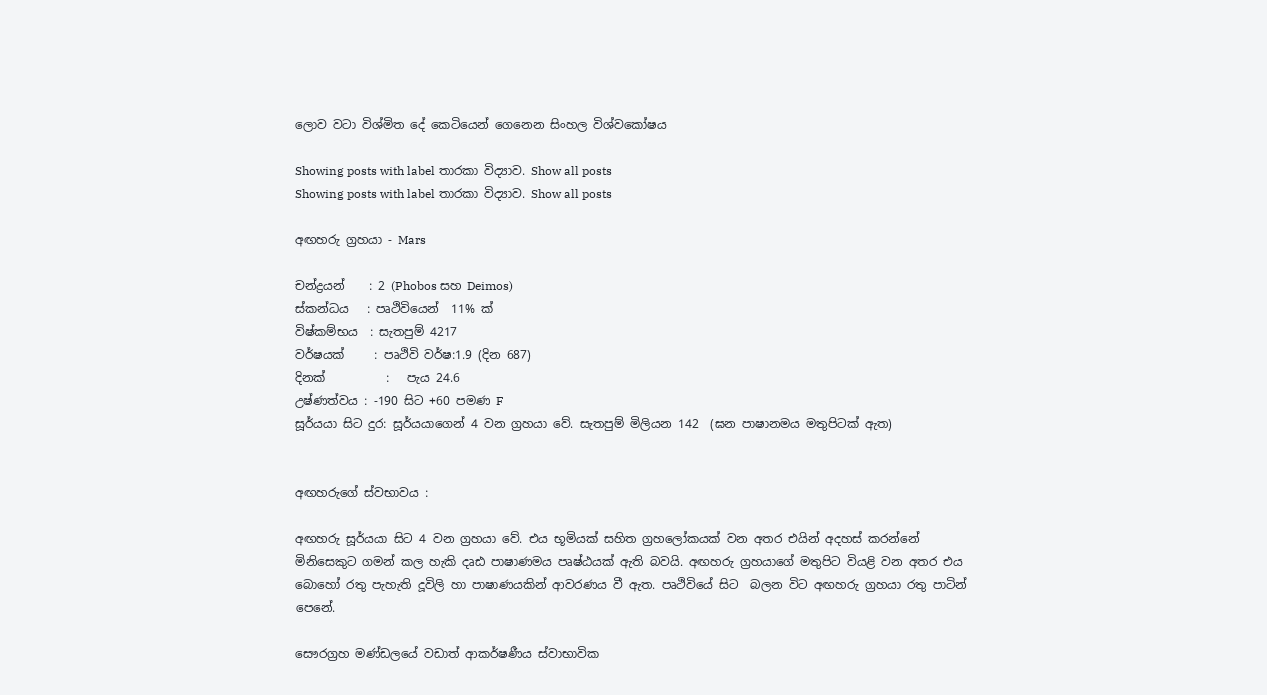ලොව වටා විශ්මිත දේ කෙටියෙන් ගෙනෙන සිංහල විශ්වකෝෂය

Showing posts with label තාරකා විද්‍යාව. Show all posts
Showing posts with label තාරකා විද්‍යාව. Show all posts

අඟහරු ග්‍රහයා - Mars

චන්ද්‍රයන්    : 2 (Phobos සහ Deimos)
ස්කන්ධය   : පෘථිවියෙන්  11% ක්
විෂ්කම්භය  : සැතපුම් 4217
වර්ෂයක්     : පෘථිවි වර්ෂ:1.9 (දින 687)
දිනක්          :   පැය 24.6
උෂ්ණත්වය : -190 සිට +60 පමණ F
සූර්යයා සිට දුර: සූර්යයාගෙන් 4 වන ග්‍රහයා වේ. සැතපුම් මිලියන 142  (ඝන පාෂානමය මතුපිටක් ඇත)


අඟහරුගේ ස්වභාවය :

අඟහරු සූර්යයා සිට 4 වන ග්‍රහයා වේ. එය භූමියක් සහිත ග්‍රහලෝකයක් වන අතර එයින් අදහස් කරන්නේ මිනිසෙකුට ගමන් කල හැකි දෘඪ පාෂාණමය පෘෂ්ඨයක් ඇති බවයි. අඟහරු ග්‍රහයාගේ මතුපිට වියළි වන අතර එය බොහෝ රතු පැහැති දූවිලි හා පාෂාණයකින් ආවරණය වී ඇත. පෘථිවියේ සිට  බලන විට අඟහරු ග්‍රහයා රතු පාටින් පෙනේ.

සෞරග්‍රහ මණ්ඩලයේ වඩාත් ආකර්ෂණීය ස්වාභාවික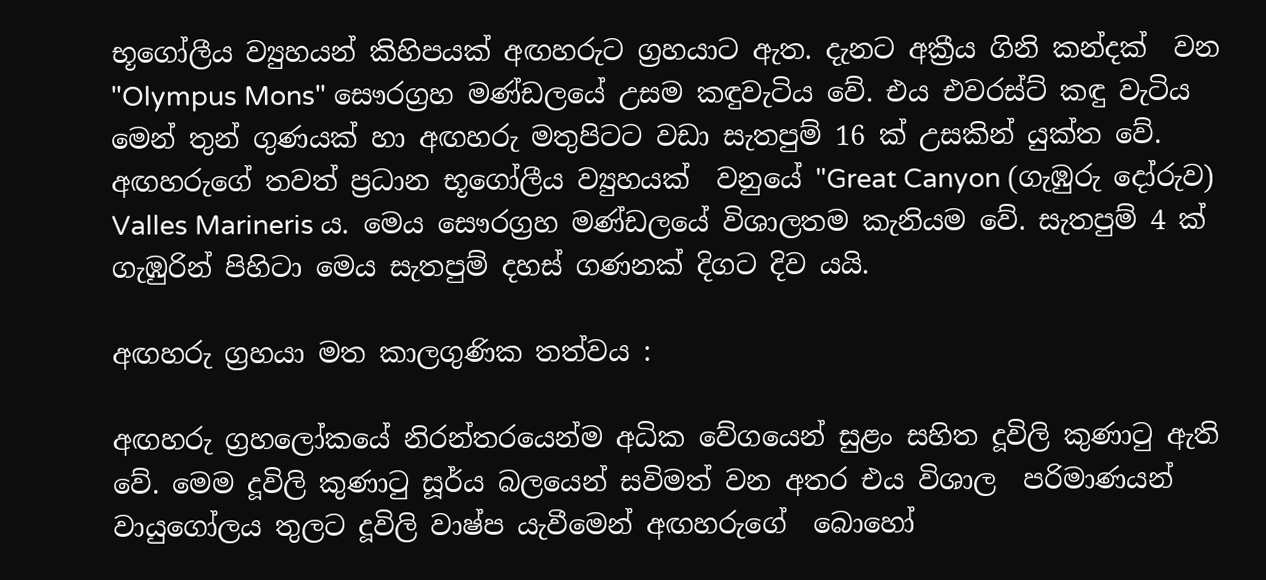භූගෝලීය ව්‍යුහයන් කිහිපයක් අඟහරුට ග්‍රහයාට ඇත. දැනට අක්‍රීය ගිනි කන්දක්  වන "Olympus Mons" සෞරග්‍රහ මණ්ඩලයේ උසම කඳුවැටිය වේ. එය එවරස්ට් කඳු වැටිය මෙන් තුන් ගුණයක් හා අඟහරු මතුපිටට වඩා සැතපුම් 16 ක් උසකින් යුක්ත වේ. අඟහරුගේ තවත් ප්‍රධාන භූගෝලීය ව්‍යුහයක්  වනුයේ "Great Canyon (ගැඹුරු දෝරුව) Valles Marineris ය. මෙය සෞරග්‍රහ මණ්ඩලයේ විශාලතම කැනියම වේ. සැතපුම් 4 ක් ගැඹුරින් පිහිටා මෙය සැතපුම් දහස් ගණනක් දිගට දිව යයි.

අඟහරු ග්‍රහයා මත කාලගුණික තත්වය :

අඟහරු ග්‍රහලෝකයේ නිරන්තරයෙන්ම අධික වේගයෙන් සුළං සහිත දූවිලි කුණාටු ඇති වේ. මෙම දූවිලි කුණාටු සූර්ය බලයෙන් සවිමත් වන අතර එය විශාල  පරිමාණයන් වායුගෝලය තුලට දූවිලි වාෂ්ප යැවීමෙන් අඟහරුගේ  බොහෝ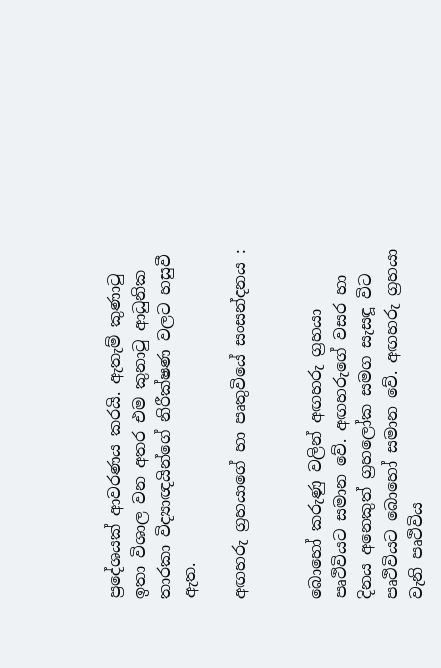ප්‍රදේශයක් ආවරණය කරයි. ඇතැම් කුණාටු ඉතා විශාල වන අතර එම කුනාටු ආධුනික තාරකා විද්‍යාඥයින්ගේ නිරීක්ෂණ වලට හසුවී ඇත.

අඟහරු ග්‍රහයාගේ හා පෘතුවියේ සංසන්දනය :


බොහෝ කරුණු වලින් අඟහරු ග්‍රහයා පෘථිවියට සමාන වේ. අඟහරුගේ වසර හා දිනය අනෙකුත් ග්‍රහලෝක සමග සැසඳූ විට පෘථිවියට බොහෝ සමාන වේ. අඟහරු ග්‍රහයා වැනි පෘථිවිය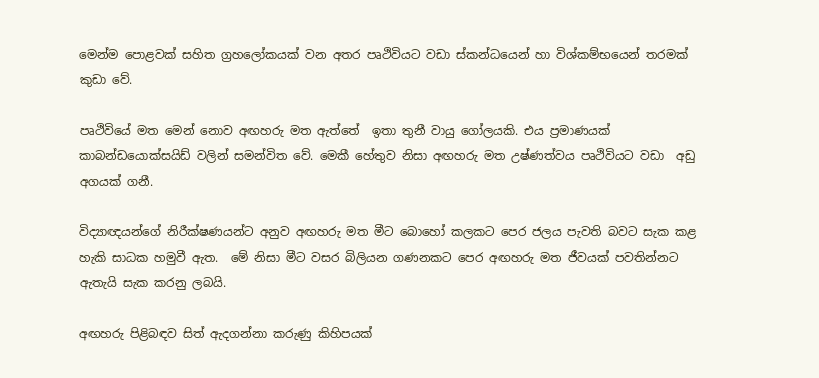මෙන්ම පොළවක් සහිත ග්‍රහලෝකයක් වන අතර පෘථිවියට වඩා ස්කන්ධයෙන් හා විශ්කම්භයෙන් තරමක් කුඩා වේ.

පෘථිවියේ මත මෙන් නොව අඟහරු මත ඇත්තේ  ඉතා තුනී වායු ගෝලයකි. එය ප්‍රමාණයක්  කාබන්ඩයොක්සයිඩ් වලින් සමන්විත වේ. මෙකී හේතුව නිසා අඟහරු මත උෂ්ණත්වය පෘථිවියට වඩා  අඩු අගයක් ගනී.

විද්‍යාඥයන්ගේ නිරීක්ෂණයන්ට අනුව අඟහරු මත මීට බොහෝ කලකට පෙර ජලය පැවති බවට සැක කළ හැකි සාධක හමුවී ඇත.  මේ නිසා මීට වසර බිලියන ගණනකට පෙර අඟහරු මත ජීවයක් පවතින්නට ඇතැයි සැක කරනු ලබයි.

අඟහරු පිළිබඳව සිත් ඇදගන්නා කරුණු කිහිපයක්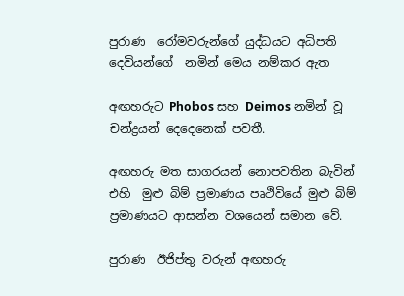පුරාණ  රෝමවරුන්ගේ යුද්ධයට අධිපති දෙවියන්ගේ  නමින් මෙය නම්කර ඇත

අඟහරුට Phobos සහ Deimos නමින් වූ  චන්ද්‍රයන් දෙදෙනෙක් පවතී.

අඟහරු මත සාගරයන් නොපවතින බැවින් එහි  මුළු බිම් ප්‍රමාණය පෘථිවියේ මුළු බිම්  ප්‍රමාණයට ආසන්න වශයෙන් සමාන වේ.

පුරාණ  ඊජිප්තු වරුන් අඟහරු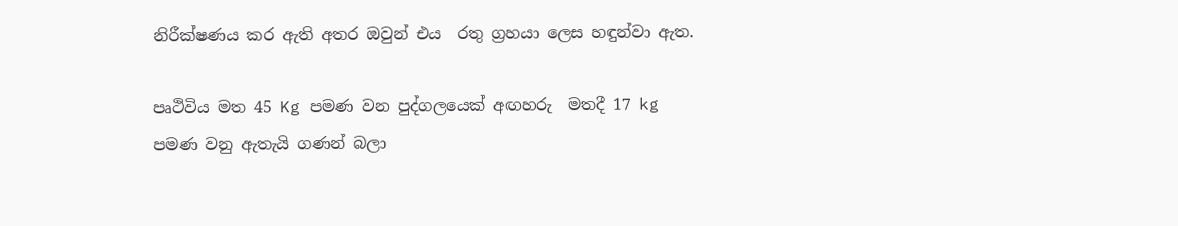නිරීක්ෂණය කර ඇති අතර ඔවුන් එය  රතු ග්‍රහයා ලෙස හඳුන්වා ඇත.

පෘථිවිය මත 45 Kg පමණ වන පුද්ගලයෙක් අඟහරු  මතදී 17 kg පමණ වනු ඇතැයි ගණන් බලා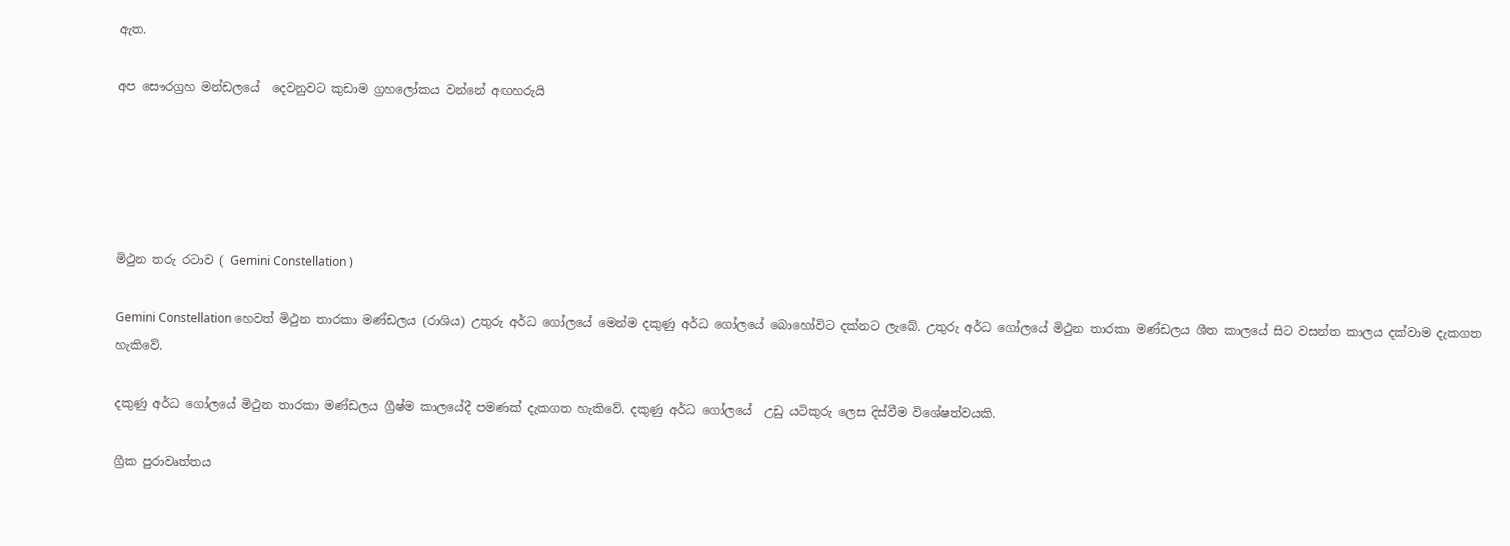ඇත.

අප සෞරග්‍රහ මන්ඩලයේ  දෙවනුවට කුඩාම ග්‍රහලෝකය වන්නේ අඟහරුයි





මිථුන තරු රටාව ( Gemini Constellation )

Gemini Constellation හෙවත් මිථුන තාරකා මණ්ඩලය (රාශිය) උතුරු අර්ධ ගෝලයේ මෙන්ම දකුණු අර්ධ ගෝලයේ බොහෝවිට දක්නට ලැබේ. උතුරු අර්ධ ගෝලයේ මිථුන තාරකා මණ්ඩලය ශීත කාලයේ සිට වසන්ත කාලය දක්වාම දැකගත හැකිවේ.

දකුණු අර්ධ ගෝලයේ මිථුන තාරකා මණ්ඩලය ග්‍රීෂ්ම කාලයේදී පමණක් දැකගත හැකිවේ. දකුණු අර්ධ ගෝලයේ  උඩු යටිකුරු ලෙස දිස්වීම විශේෂත්වයකි.

ග්‍රීක පුරාවෘත්තය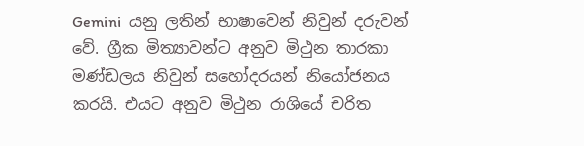Gemini  යනු ලතින් භාෂාවෙන් නිවුන් දරුවන් වේ. ග්‍රීක මිත්‍යාවන්ට අනුව මිථුන තාරකා මණ්ඩලය නිවුන් සහෝදරයන් නියෝජනය කරයි. එයට අනුව මිථුන රාශියේ චරිත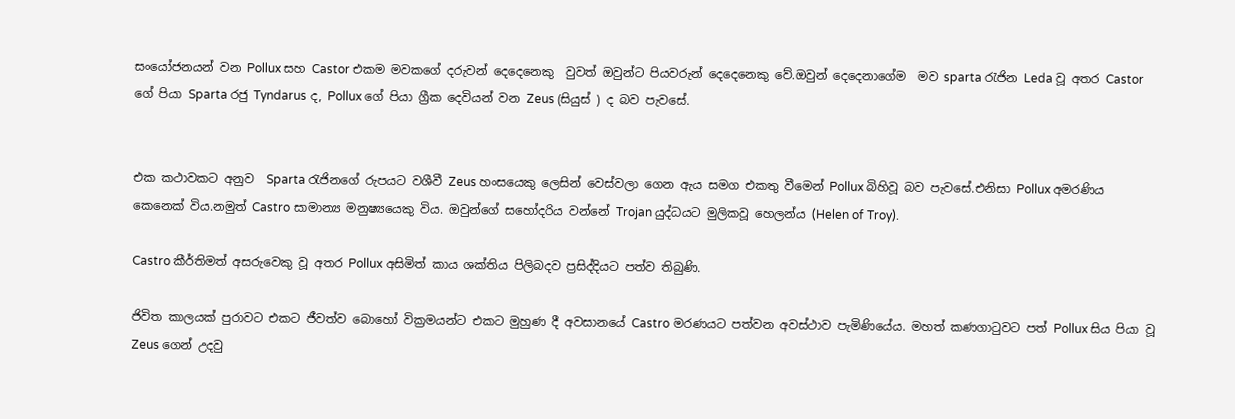සංයෝජනයන් වන Pollux සහ Castor එකම මවකගේ දරුවන් දෙදෙනෙකු  වුවත් ඔවුන්ට පියවරුන් දෙදෙනෙකු වේ.ඔවුන් දෙදෙනාගේම  මව sparta රැජින Leda වූ අතර Castor ගේ පියා Sparta රජු Tyndarus ද, Pollux ගේ පියා ග්‍රීක දෙවියන් වන Zeus (සියුස් ) ද බව පැවසේ.


එක කථාවකට අනුව  Sparta රැජිනගේ රුපයට වශීවී Zeus හංසයෙකු ලෙසින් වෙස්වලා ගෙන ඇය සමග එකතු වීමෙන් Pollux බිහිවූ බව පැවසේ.එනිසා Pollux අමරණිය කෙනෙක් විය.නමුත් Castro සාමාන්‍ය මනුෂ්‍යයෙකු විය. ඔවුන්ගේ සහෝදරිය වන්නේ Trojan යුද්ධයට මුලිකවූ හෙලන්ය (Helen of Troy).

Castro කීර්තිමත් අසරුවෙකු වූ අතර Pollux අසිමිත් කාය ශක්තිය පිලිබදව ප්‍රසිද්දියට පත්ව තිබුණි.

ජිවිත කාලයක් පුරාවට එකට ජීවත්ව බොහෝ වික්‍රමයන්ට එකට මුහුණ දී අවසානයේ Castro මරණයට පත්වන අවස්ථාව පැමිණියේය. මහත් කණගාටුවට පත් Pollux සිය පියා වූ Zeus ගෙන් උදවු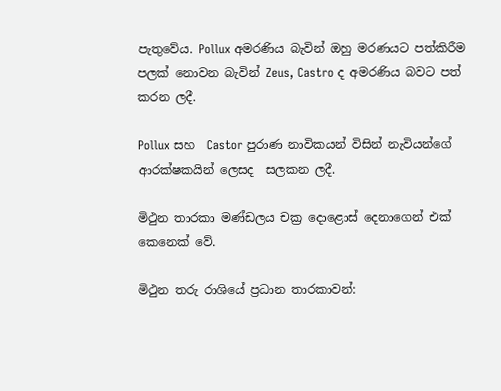පැතුවේය. Pollux අමරණිය බැවින් ඔහු මරණයට පත්කිරීම පලක් නොවන බැවින් Zeus, Castro ද අමරණිය බවට පත් කරන ලදී.

Pollux සහ  Castor පුරාණ නාවිකයන් විසින් නැවියන්ගේ ආරක්ෂකයින් ලෙසද  සලකන ලදී.

මිථුන තාරකා මණ්ඩලය චක්‍ර දොළොස් දෙනාගෙන් එක් කෙනෙක් වේ.

මිථුන තරු රාශියේ ප්‍රධාන තාරකාවන්: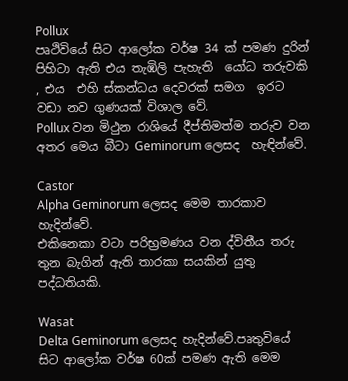Pollux
පෘථිවියේ සිට ආලෝක වර්ෂ 34 ක් පමණ දුරින් පිහිටා ඇති එය තැඹිලි පැහැති  යෝධ තරුවකි , එය  එහි ස්කන්ධය දෙවරක් සමග  ඉරට වඩා නව ගුණයක් විශාල වේ.
Pollux වන මිථුන රාශියේ දීප්තිමත්ම තරුව වන අතර මෙය බීටා Geminorum ලෙසද  හැඳින්වේ.

Castor
Alpha Geminorum ලෙසද මෙම තාරකාව හැදින්වේ.
එකිනෙකා වටා පරිභ්‍රමණය වන ද්විතීය තරු තුන බැගින් ඇති තාරකා සයකින් යුතු පද්ධතියකි.

Wasat
Delta Geminorum ලෙසද හැදින්වේ.පෘතුවියේ සිට ආලෝක වර්ෂ 60ක් පමණ ඇති මෙම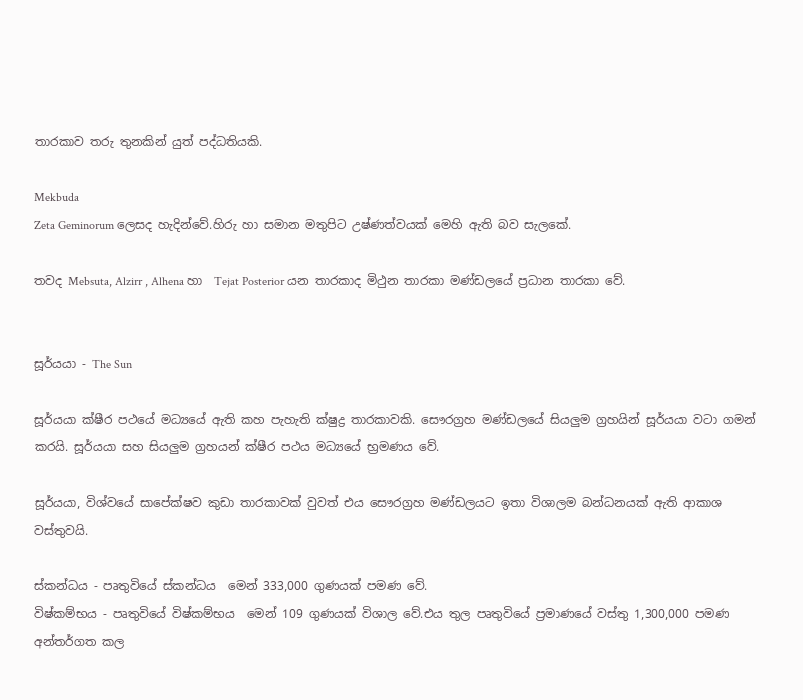තාරකාව තරු තුනකින් යුත් පද්ධතියකි.

Mekbuda
Zeta Geminorum ලෙසද හැදින්වේ.හිරු හා සමාන මතුපිට උෂ්ණත්වයක් මෙහි ඇති බව සැලකේ.

තවද Mebsuta, Alzirr , Alhena හා  Tejat Posterior යන තාරකාද මිථුන තාරකා මණ්ඩලයේ ප්‍රධාන තාරකා වේ.


සූර්යයා - The Sun

සූර්යයා ක්ෂීර පථයේ මධ්‍යයේ ඇති කහ පැහැති ක්ෂුද්‍ර තාරකාවකි. සෞරග්‍රහ මණ්ඩලයේ සියලුම ග්‍රහයින් සූර්යයා වටා ගමන් කරයි. සූර්යයා සහ සියලුම ග්‍රහයන් ක්ෂීර පථය මධ්‍යයේ භ්‍රමණය වේ.

සූර්යයා, විශ්වයේ සාපේක්ෂව කුඩා තාරකාවක් වුවත් එය සෞරග්‍රහ මණ්ඩලයට ඉතා විශාලම බන්ධනයක් ඇති ආකාශ වස්තුවයි.

ස්කන්ධය - පෘතුවියේ ස්කන්ධය  මෙන් 333,000 ගුණයක් පමණ වේ.
විෂ්කම්භය - පෘතුවියේ විෂ්කම්භය  මෙන් 109 ගුණයක් විශාල වේ.එය තුල පෘතුවියේ ප්‍රමාණයේ වස්තු 1,300,000 පමණ අන්තර්ගත කල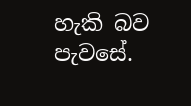හැකි බව පැවසේ.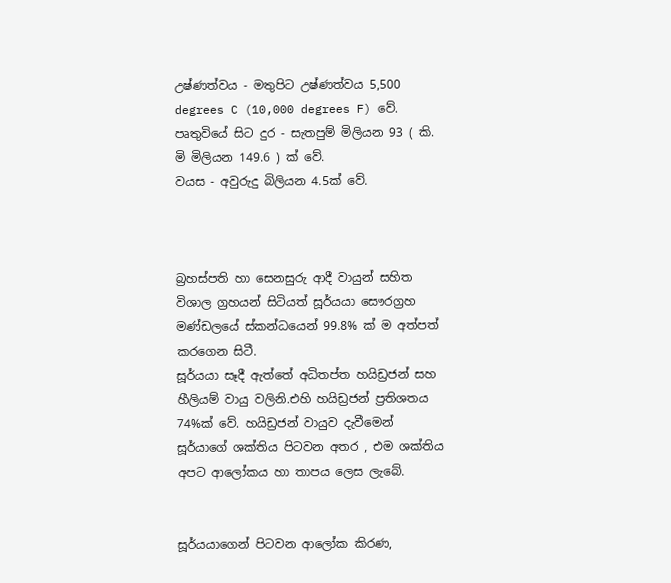උෂ්ණත්වය - මතුපිට උෂ්ණත්වය 5,500 degrees C (10,000 degrees F) වේ.
පෘතුවියේ සිට දුර - සැතපුම් මිලියන 93 ( කි. මි මිලියන 149.6 ) ක් වේ.
වයස - අවුරුදු බිලියන 4.5ක් වේ.



බ්‍රහස්පති හා සෙනසුරු ආදී වායුන් සහිත විශාල ග්‍රහයන් සිටියත් සූර්යයා සෞරග්‍රහ මණ්ඩලයේ ස්කන්ධයෙන් 99.8% ක් ම අත්පත් කරගෙන සිටී.
සූර්යයා සෑදී ඇත්තේ අධිතප්ත හයිඩ්‍රජන් සහ හීලියම් වායු වලිනි.එහි හයිඩ්‍රජන් ප්‍රතිශතය 74%ක් වේ. හයිඩ්‍රජන් වායුව දැවීමෙන්  සූර්යාගේ ශක්තිය පිටවන අතර , එම ශක්තිය අපට ආලෝකය හා තාපය ලෙස ලැබේ.


සූර්යයාගෙන් පිටවන ආලෝක කිරණ,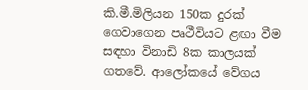කි.මී.මිලියන 150ක දුරක් ගෙවාගෙන පෘථීවියට ළඟා වීම සඳහා විනාඩි 8ක කාලයක් ගතවේ. ආලෝකයේ වේගය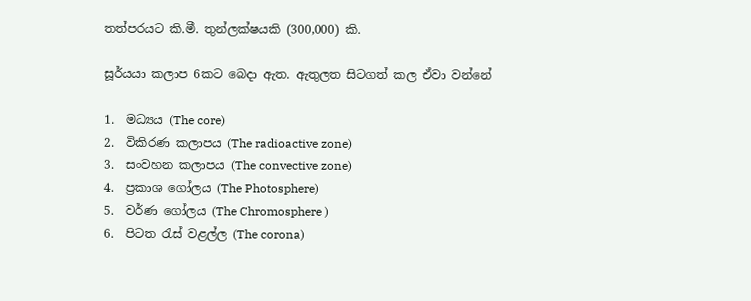තත්පරයට කි.මී. තුන්ලක්ෂයකි (300,000) කි.

සූර්යයා කලාප 6කට බෙදා ඇත. ඇතුලත සිටගත් කල ඒවා වන්නේ

1.  මධ්‍යය (The core)
2.  විකිරණ කලාපය (The radioactive zone)
3.  සංවහන කලාපය (The convective zone)
4.  ප්‍රකාශ ගෝලය (The Photosphere)
5.  වර්ණ ගෝලය (The Chromosphere )
6.  පිටත රැස් වළල්ල (The corona)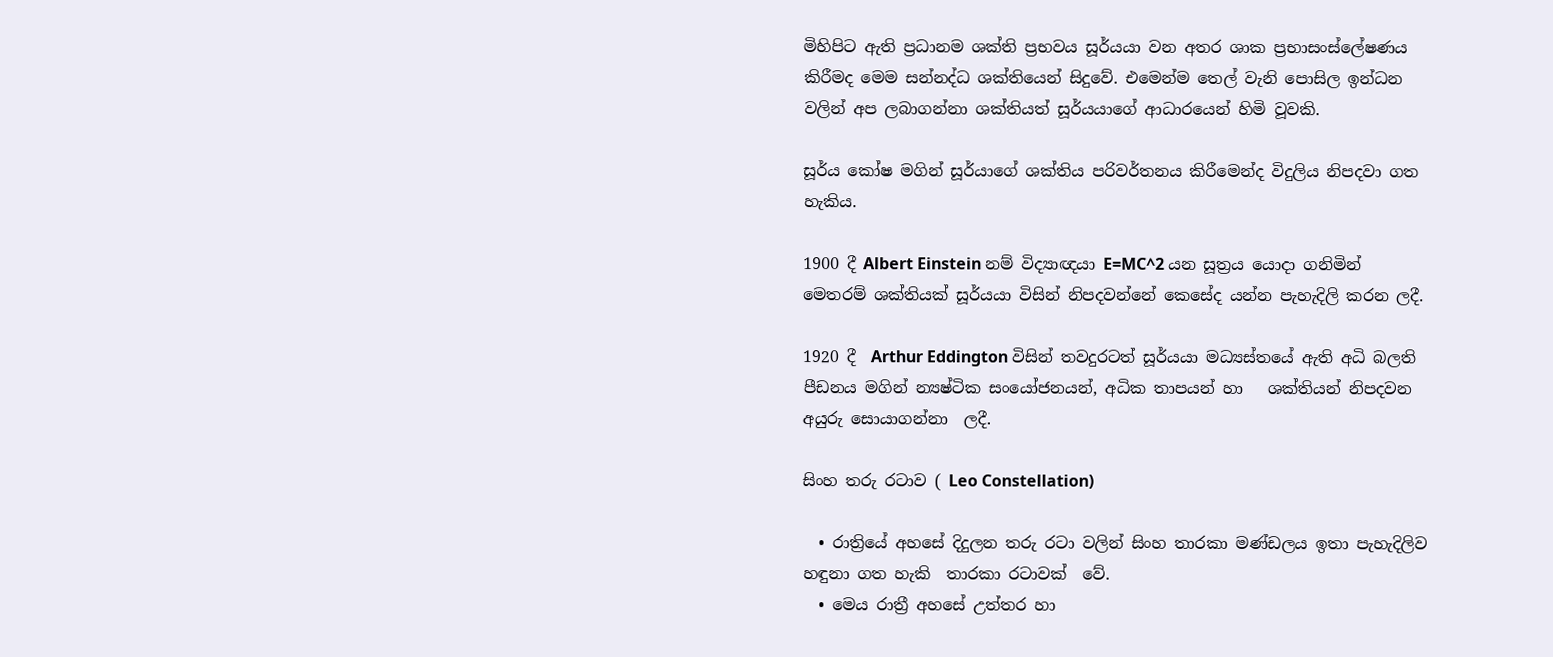මිහිපිට ඇති ප්‍රධානම ශක්ති ප්‍රභවය සූර්යයා වන අතර ශාක ප්‍රභාසංස්ලේෂණය  කිරීමද මෙම සන්නද්ධ ශක්තියෙන් සිදුවේ. එමෙන්ම තෙල් වැනි පොසිල ඉන්ධන වලින් අප ලබාගන්නා ශක්තියත් සූර්යයාගේ ආධාරයෙන් හිමි වූවකි.

සූර්ය කෝෂ මගින් සූර්යාගේ ශක්තිය පරිවර්තනය කිරීමෙන්ද විදුලිය නිපදවා ගත හැකිය.

1900 දී Albert Einstein නම් විද්‍යාඥයා E=MC^2 යන සූත්‍රය යොදා ගනිමින් මෙතරම් ශක්තියක් සූර්යයා විසින් නිපදවන්නේ කෙසේද යන්න පැහැදිලි කරන ලදී.

1920 දී  Arthur Eddington විසින් තවදුරටත් සූර්යයා මධ්‍යස්තයේ ඇති අධි බලති පීඩනය මගින් න්‍යෂ්ටික සංයෝජනයන්, අධික තාපයන් හා   ශක්තියන් නිපදවන අයුරු සොයාගන්නා  ලදී.

සිංහ තරු රටාව ( Leo Constellation)

  • රාත්‍රියේ අහසේ දිදුලන තරු රටා වලින් සිංහ තාරකා මණ්ඩලය ඉතා පැහැදිලිව හඳුනා ගත හැකි  තාරකා රටාවක්  වේ.
  • මෙය රාත්‍රී අහසේ උත්තර හා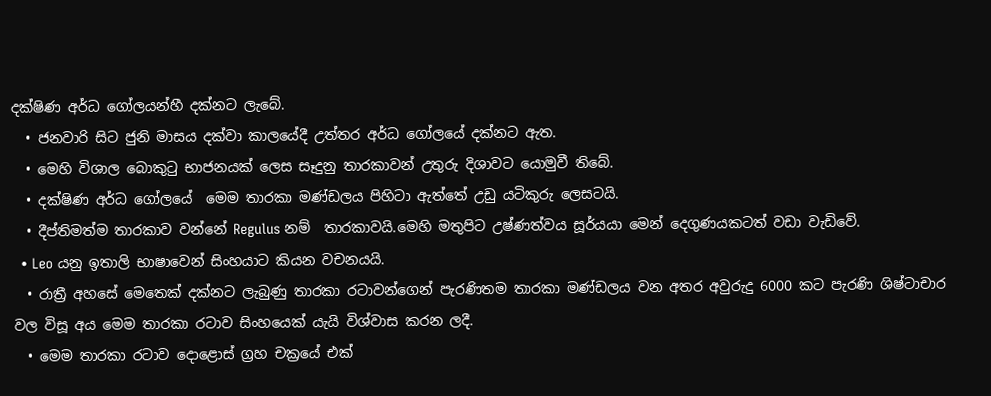දක්ෂිණ අර්ධ ගෝලයන්හී දක්නට ලැබේ.
  • ජනවාරි සිට ජුනි මාසය දක්වා කාලයේදී උත්තර අර්ධ ගෝලයේ දක්නට ඇත.
  • මෙහි විශාල බොකුටු භාජනයක් ලෙස සෑදුනු තාරකාවන් උතුරු දිශාවට යොමුවී තිබේ.
  • දක්ෂිණ අර්ධ ගෝලයේ  මෙම තාරකා මණ්ඩලය පිහිටා ඇත්තේ උඩු යටිකුරු ලෙසටයි.
  • දීප්තිමත්ම තාරකාව වන්නේ Regulus නම්  තාරකාවයි.මෙහි මතුපිට උෂ්ණත්වය සූර්යයා මෙන් දෙගුණයකටත් වඩා වැඩිවේ.
  • Leo යනු ඉතාලි භාෂාවෙන් සිංහයාට කියන වචනයයි.
  • රාත්‍රී අහසේ මෙතෙක් දක්නට ලැබුණු තාරකා රටාවන්ගෙන් පැරණිතම තාරකා මණ්ඩලය වන අතර අවුරුදු 6000 කට පැරණි ශිෂ්ටාචාර වල විසූ අය මෙම තාරකා රටාව සිංහයෙක් යැයි විශ්වාස කරන ලදී.
  • මෙම තාරකා රටාව දොළොස් ග්‍රහ චක්‍රයේ එක්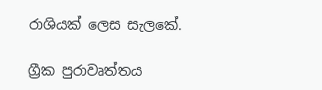රාශියක් ලෙස සැලකේ.

ග්‍රීක පුරාවෘත්තය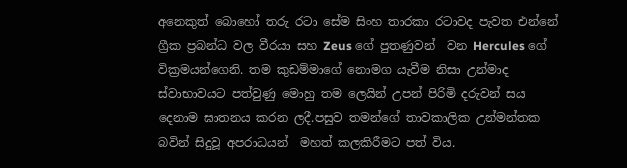අනෙකුත් බොහෝ තරු රටා සේම සිංහ තාරකා රටාවද පැවත එන්නේ ග්‍රීක ප්‍රබන්ධ වල වීරයා සහ Zeus ගේ පුතණුවන්  වන Hercules ගේ වික්‍රමයන්ගෙනි. තම කුඩම්මාගේ නොමග යැවීම නිසා උන්මාද ස්වාභාවයට පත්වුණු මොහු තම ලෙයින් උපන් පිරිමි දරුවන් සය දෙනාම ඝාතනය කරන ලදී.පසුව තමන්ගේ තාවකාලික උන්මන්තක බවින් සිදුවූ අපරාධයන්  මහත් කලකිරීමට පත් විය.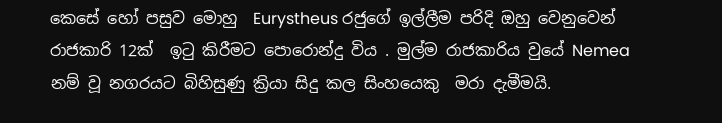කෙසේ හෝ පසුව මොහු  Eurystheus රජුගේ ඉල්ලීම පරිදි ඔහු වෙනුවෙන් රාජකාරි 12ක්  ඉටු කිරීමට පොරොන්දු විය . මුල්ම රාජකාරිය වුයේ Nemea නම් වූ නගරයට බිහිසුණු ක්‍රියා සිදු කල සිංහයෙකු  මරා දැමීමයි.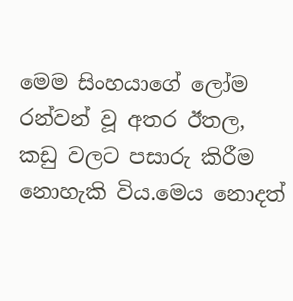මෙම සිංහයාගේ ලෝම රන්වන් වූ අතර ඊතල, කඩු වලට පසාරු කිරීම නොහැකි විය.මෙය නොදත්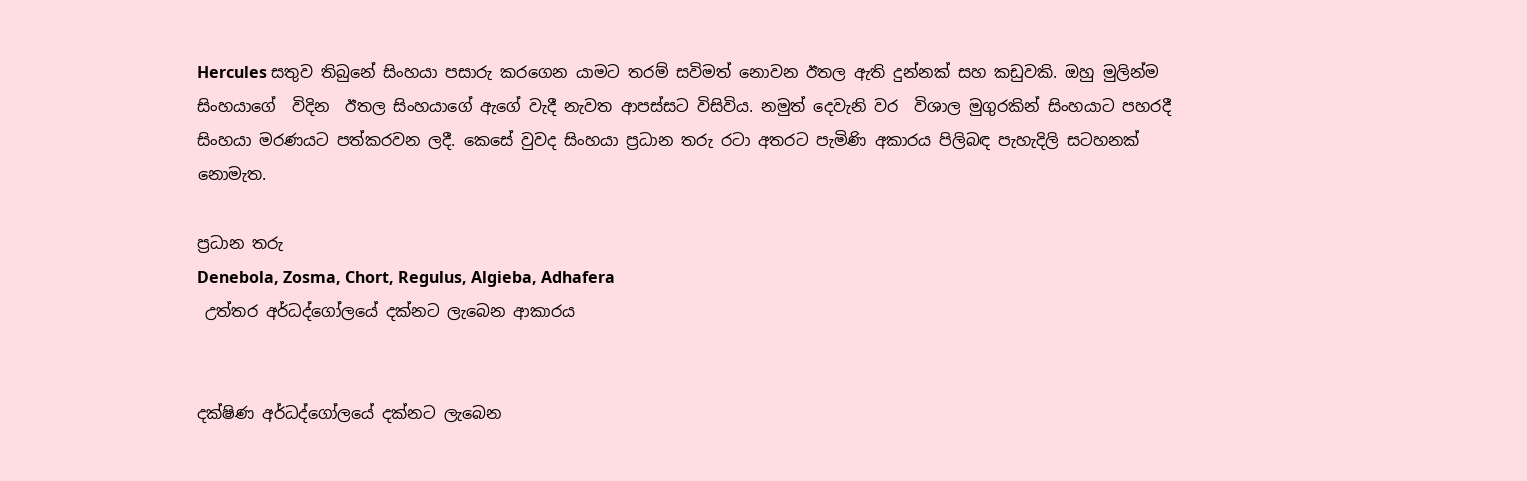Hercules සතුව තිබුනේ සිංහයා පසාරු කරගෙන යාමට තරම් සවිමත් නොවන ඊතල ඇති දුන්නක් සහ කඩුවකි. ඔහු මුලින්ම සිංහයාගේ  විදින  ඊතල සිංහයාගේ ඇගේ වැදී නැවත ආපස්සට විසිවිය. නමුත් දෙවැනි වර  විශාල මුගුරකින් සිංහයාට පහරදී සිංහයා මරණයට පත්කරවන ලදී. කෙසේ වුවද සිංහයා ප්‍රධාන තරු රටා අතරට පැමිණි අකාරය පිලිබඳ පැහැදිලි සටහනක් නොමැත.

ප්‍රධාන තරු
Denebola, Zosma, Chort, Regulus, Algieba, Adhafera
 උත්තර අර්ධද්ගෝලයේ දක්නට ලැබෙන ආකාරය


දක්ෂිණ අර්ධද්ගෝලයේ දක්නට ලැබෙන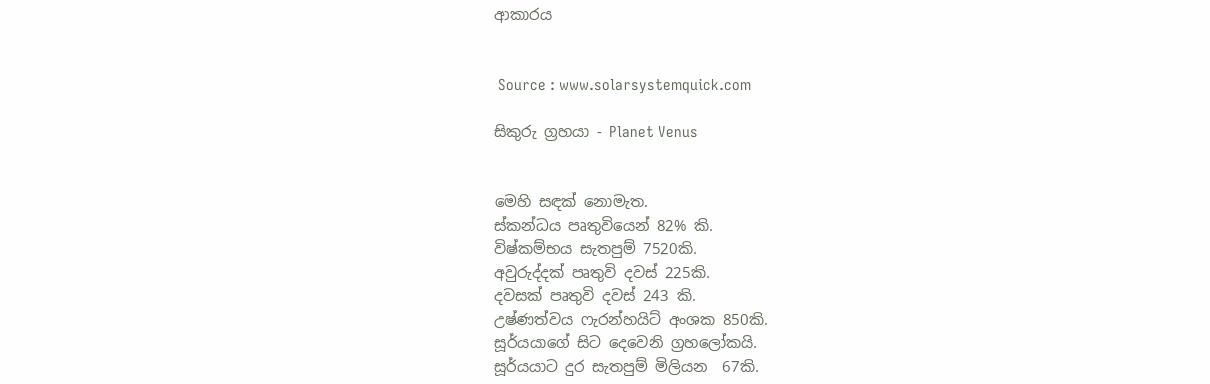ආකාරය


 Source : www.solarsystemquick.com

සිකුරු ග්‍රහයා - Planet Venus


මෙහි සඳක් නොමැත.
ස්කන්ධය පෘතුවියෙන් 82% කි.
විෂ්කම්භය සැතපුම් 7520කි.
අවුරුද්දක් පෘතුවි දවස් 225කි.
දවසක් පෘතුවි දවස් 243 කි.
උෂ්ණත්වය ෆැරන්හයිට් අංශක 850කි.
සූර්යයාගේ සිට දෙවෙනි ග්‍රහලෝකයි.
සූර්යයාට දුර සැතපුම් මිලියන  67කි.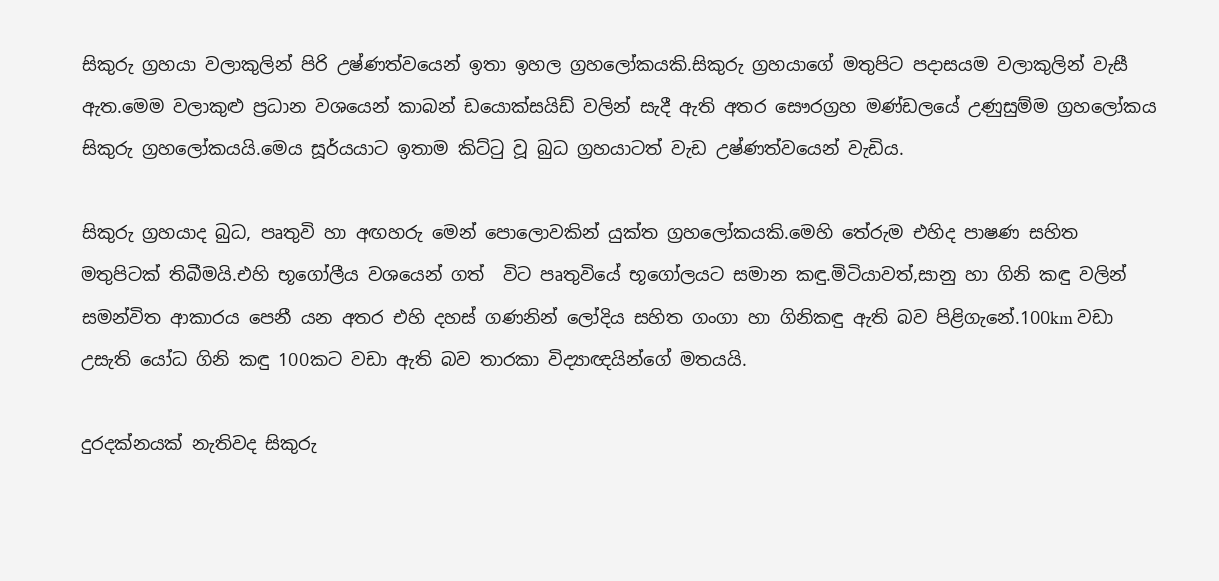සිකුරු ග්‍රහයා වලාකුලින් පිරි උෂ්ණත්වයෙන් ඉතා ඉහල ග්‍රහලෝකයකි.සිකුරු ග්‍රහයාගේ මතුපිට පදාසයම වලාකුලින් වැසී ඇත.මෙම වලාකුළු ප්‍රධාන වශයෙන් කාබන් ඩයොක්සයිඩ් වලින් සැදී ඇති අතර සෞරග්‍රහ මණ්ඩලයේ උණුසුම්ම ග්‍රහලෝකය සිකුරු ග්‍රහලෝකයයි.මෙය සූර්යයාට ඉතාම කිට්ටු වූ බුධ ග්‍රහයාටත් වැඩ උෂ්ණත්වයෙන් වැඩිය.

සිකුරු ග්‍රහයාද බුධ, පෘතුවි හා අඟහරු මෙන් පොලොවකින් යුක්ත ග්‍රහලෝකයකි.මෙහි තේරුම එහිද පාෂණ සහිත මතුපිටක් තිබීමයි.එහි භූගෝලීය වශයෙන් ගත්  විට පෘතුවියේ භූගෝලයට සමාන කඳු.මිටියාවත්,සානු හා ගිනි කඳු වලින් සමන්විත ආකාරය පෙනී යන අතර එහි දහස් ගණනින් ලෝදිය සහිත ගංගා හා ගිනිකඳු ඇති බව පිළිගැනේ.100km වඩා උසැති යෝධ ගිනි කඳු 100කට වඩා ඇති බව තාරකා විද්‍යාඥයින්ගේ මතයයි.

දුරදක්නයක් නැතිවද සිකුරු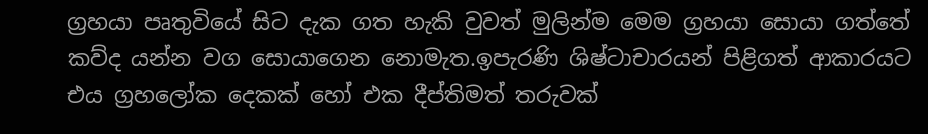ග්‍රහයා පෘතුවියේ සිට දැක ගත හැකි වුවත් මුලින්ම මෙම ග්‍රහයා සොයා ගත්තේ කව්ද යන්න වග සොයාගෙන නොමැත.ඉපැරණි ශිෂ්ටාචාරයන් පිළිගත් ආකාරයට එය ග්‍රහලෝක දෙකක් හෝ එක දීප්තිමත් තරුවක්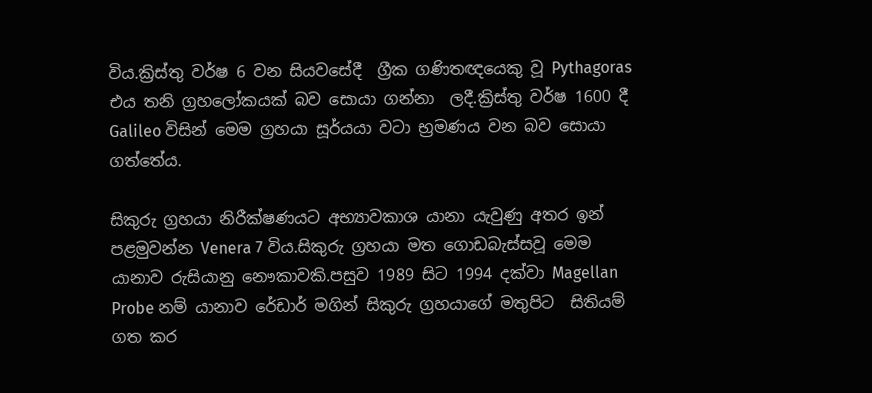විය.ක්‍රිස්තු වර්ෂ 6 වන සියවසේදී  ග්‍රීක ගණිතඥයෙකු වූ Pythagoras එය තනි ග්‍රහලෝකයක් බව සොයා ගන්නා  ලදී.ක්‍රිස්තු වර්ෂ 1600 දී Galileo විසින් මෙම ග්‍රහයා සූර්යයා වටා භ්‍රමණය වන බව සොයා ගත්තේය.

සිකුරු ග්‍රහයා නිරීක්ෂණයට අභ්‍යාවකාශ යානා යැවුණු අතර ඉන් පළමුවන්න Venera 7 විය.සිකුරු ග්‍රහයා මත ගොඩබැස්සවූ මෙම යානාව රුසියානු නෞකාවකි.පසුව 1989 සිට 1994 දක්වා Magellan Probe නම් යානාව රේඩාර් මගින් සිකුරු ග්‍රහයාගේ මතුපිට  සිතියම් ගත කර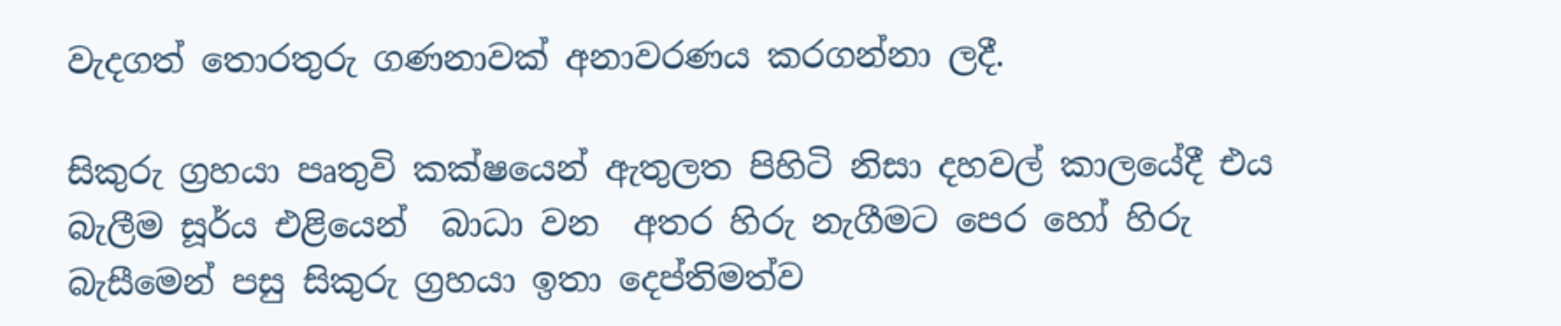වැදගත් තොරතුරු ගණනාවක් අනාවරණය කරගන්නා ලදී.

සිකුරු ග්‍රහයා පෘතුවි කක්ෂයෙන් ඇතුලත පිහිටි නිසා දහවල් කාලයේදී එය බැලීම සූර්ය එළියෙන්  බාධා වන  අතර හිරු නැගීමට පෙර හෝ හිරු බැසීමෙන් පසු සිකුරු ග්‍රහයා ඉතා දෙප්තිමත්ව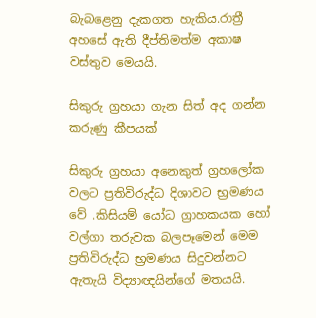බැබළෙනු දැකගත හැකිය.රාත්‍රී අහසේ ඇති දීප්තිමත්ම අකාෂ වස්තුව මෙයයි.

සිකුරු ග්‍රහයා ගැන සිත් අද ගන්න කරුණු කීපයක්

සිකුරු ග්‍රහයා අනෙකුත් ග්‍රහලෝක වලට ප්‍රතිවිරුද්ධ දිශාවට භ්‍රමණය වේ .කිසියම් යෝධ ග්‍රාහකයක හෝ වල්ගා තරුවක බලපෑමෙන් මෙම ප්‍රතිවිරුද්ධ භ්‍රමණය සිදුවන්නට ඇතැයි විද්‍යාඥයින්ගේ මතයයි.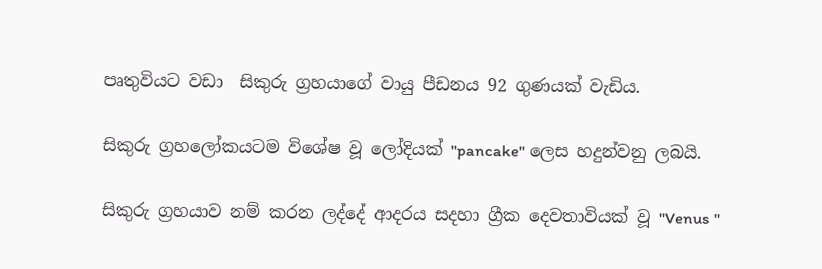පෘතුවියට වඩා  සිකුරු ග්‍රහයාගේ වායු පීඩනය 92 ගුණයක් වැඩිය.

සිකුරු ග්‍රහලෝකයටම විශේෂ වූ ලෝදියක් "pancake" ලෙස හදුන්වනු ලබයි.

සිකුරු ග්‍රහයාව නම් කරන ලද්දේ ආදරය සදහා ග්‍රීක දෙවතාවියක් වූ "Venus "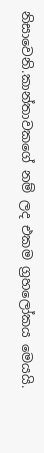නිසාවෙනි.කාන්තාවකගේ නම් ලද එකම ග්‍රහලෝකය මෙයයි.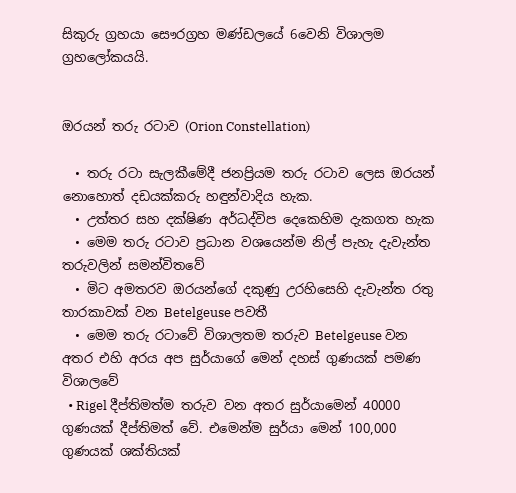සිකුරු ග්‍රහයා සෞරග්‍රහ මණ්ඩලයේ 6වෙනි විශාලම ග්‍රහලෝකයයි.


ඔරයන් තරු රටාව (Orion Constellation)

  • තරු රටා සැලකීමේදී ජනප්‍රියම තරු රටාව ලෙස ඔරයන් නොහොත් දඩයක්කරු හඳුන්වාදිය හැක.
  • උත්තර සහ දක්ෂිණ අර්ධද්විප දෙකෙහිම දැකගත හැක
  • මෙම තරු රටාව ප්‍රධාන වශයෙන්ම නිල් පැහැ දැවැන්ත තරුවලින් සමන්විතවේ
  • මිට අමතරව ඔරයන්ගේ දකුණු උරහිසෙහි දැවැන්ත රතු තාරකාවක් වන Betelgeuse පවතී
  • මෙම තරු රටාවේ විශාලතම තරුව Betelgeuse වන අතර එහි අරය අප සුර්යාගේ මෙන් දහස් ගුණයක් පමණ විශාලවේ
  • Rigel දීප්තිමත්ම තරුව වන අතර සුර්යාමෙන් 40000 ගුණයක් දීප්තිමත් වේ. එමෙන්ම සුර්යා මෙන් 100,000 ගුණයක් ශක්තියක්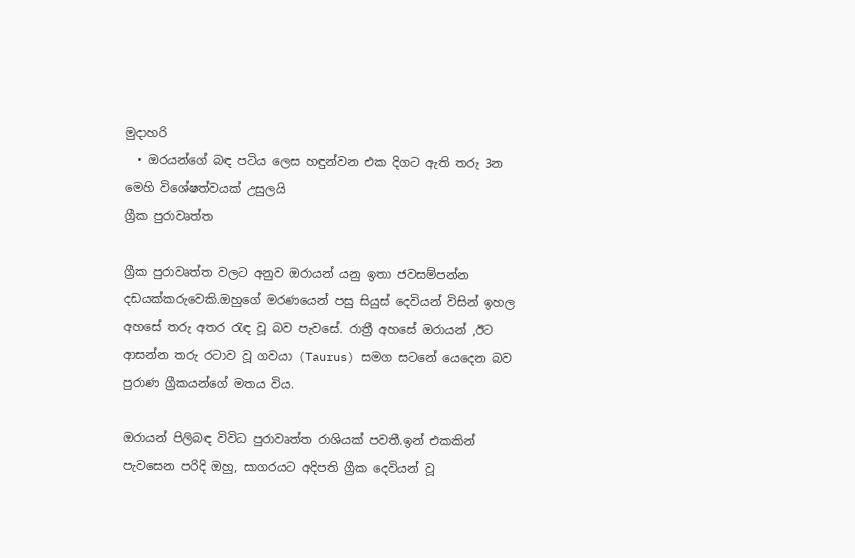මුදාහරි
  • ඔරයන්ගේ බඳ පටිය ලෙස හඳුන්වන එක දිගට ඇති තරු 3න මෙහි විශේෂත්වයක් උසුලයි
ග්‍රීක පුරාවෘත්ත

ග්‍රීක පුරාවෘත්ත වලට අනුව ඔරායන් යනු ඉතා ජවසම්පන්න දඩයක්කරුවෙකි.ඔහුගේ මරණයෙන් පසු සියුස් දෙවියන් විසින් ඉහල අහසේ තරු අතර රැඳ වූ බව පැවසේ. රාත්‍රී අහසේ ඔරායන් ,ඊට ආසන්න තරු රටාව වූ ගවයා (Taurus) සමග සටනේ යෙදෙන බව පුරාණ ග්‍රීකයන්ගේ මතය විය.

ඔරායන් පිලිබඳ විවිධ පුරාවෘත්ත රාශියක් පවතී.ඉන් එකකින් පැවසෙන පරිදි ඔහු, සාගරයට අදිපති ග්‍රීක දෙවියන් වූ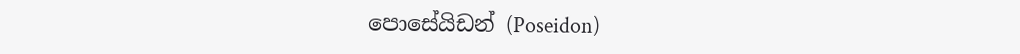පොසේයිඩන් (Poseidon)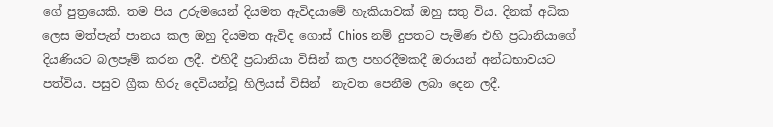ගේ පුත්‍රයෙකි. තම පිය උරුමයෙන් දියමත ඇවිදයාමේ හැකියාවක් ඔහු සතු විය. දිනක් අධික ලෙස මත්පැන් පානය කල ඔහු දියමත ඇවිද ගොස් Chios නම් දුපතට පැමිණ එහි ප්‍රධානියාගේ දියණියට බලපෑම් කරන ලදී. එහිදී ප්‍රධානියා විසින් කල පහරදීමකදී ඔරායන් අන්ධභාවයට පත්විය. පසුව ග්‍රීක හිරු දෙවියන්වූ හිලියස් විසින්  නැවත පෙනීම ලබා දෙන ලදී.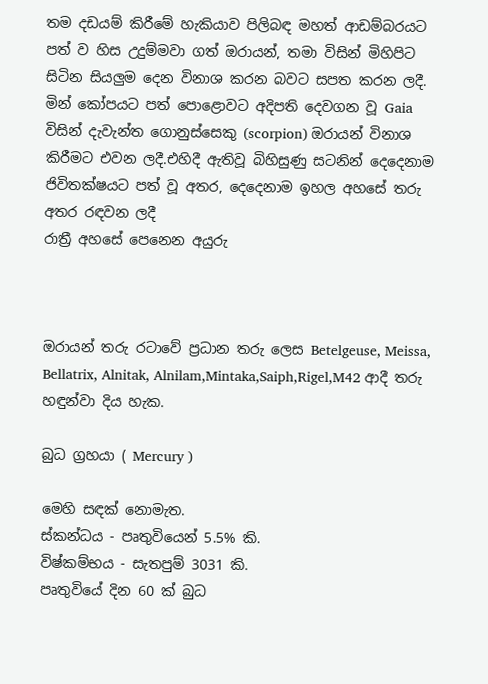තම දඩයම් කිරීමේ හැකියාව පිලිබඳ මහත් ආඩම්බරයට පත් ව හිස උදුම්මවා ගත් ඔරායන්, තමා විසින් මිහිපිට සිටින සියලුම දෙන විනාශ කරන බවට සපත කරන ලදී. මින් කෝපයට පත් පොළොවට අදිපති දෙවගන වූ Gaia විසින් දැවැන්ත ගොනුස්සෙකු (scorpion) ඔරායන් විනාශ කිරීමට එවන ලදී.එහිදී ඇතිවූ බිහිසුණු සටනින් දෙදෙනාම ජිවිතක්ෂයට පත් වූ අතර, දෙදෙනාම ඉහල අහසේ තරු අතර රඳවන ලදී
රාත්‍රී අහසේ පෙනෙන අයුරු



ඔරායන් තරු රටාවේ ප්‍රධාන තරු ලෙස Betelgeuse, Meissa, Bellatrix, Alnitak, Alnilam,Mintaka,Saiph,Rigel,M42 ආදී තරු හඳුන්වා දිය හැක.

බුධ ග්‍රහයා ( Mercury )

මෙහි සඳක් නොමැත.
ස්කන්ධය - පෘතුවියෙන් 5.5% කි.
විෂ්කම්භය - සැතපුම් 3031 කි.
පෘතුවියේ දින 60 ක් බුධ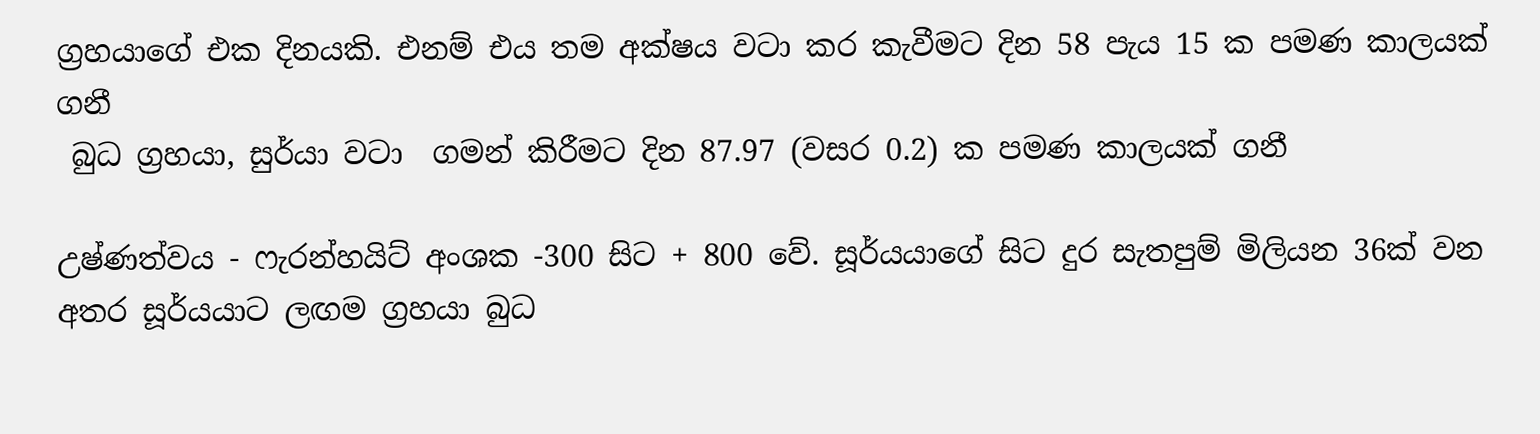ග්‍රහයාගේ එක දිනයකි. එනම් එය තම අක්ෂය වටා කර කැවීමට දින 58 පැය 15 ක පමණ කාලයක් ගනී
 බුධ ග්‍රහයා, සුර්යා වටා  ගමන් කිරීමට දින 87.97 (වසර 0.2) ක පමණ කාලයක් ගනී

උෂ්ණත්වය - ෆැරන්හයිට් අංශක -300 සිට + 800 වේ. සූර්යයාගේ සිට දුර සැතපුම් මිලියන 36ක් වන අතර සූර්යයාට ලඟම ග්‍රහයා බුධ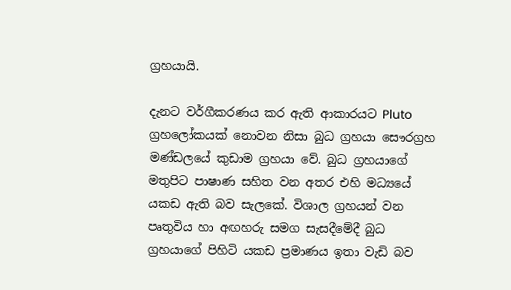ග්‍රහයායි.

දැනට වර්ගීකරණය කර ඇති ආකාරයට Pluto ග්‍රහලෝකයක් නොවන නිසා බුධ ග්‍රහයා සෞරග්‍රහ මණ්ඩලයේ කුඩාම ග්‍රහයා වේ. බුධ ග්‍රහයාගේ මතුපිට පාෂාණ සහිත වන අතර එහි මධ්‍යයේ යකඩ ඇති බව සැලකේ. විශාල ග්‍රහයන් වන පෘතුවිය හා අඟහරු සමග සැසදීමේදී බුධ ග්‍රහයාගේ පිහිටි යකඩ ප්‍රමාණය ඉතා වැඩි බව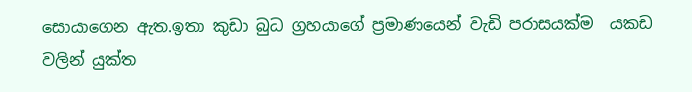සොයාගෙන ඇත.ඉතා කුඩා බුධ ග්‍රහයාගේ ප්‍රමාණයෙන් වැඩි පරාසයක්ම  යකඩ වලින් යුක්ත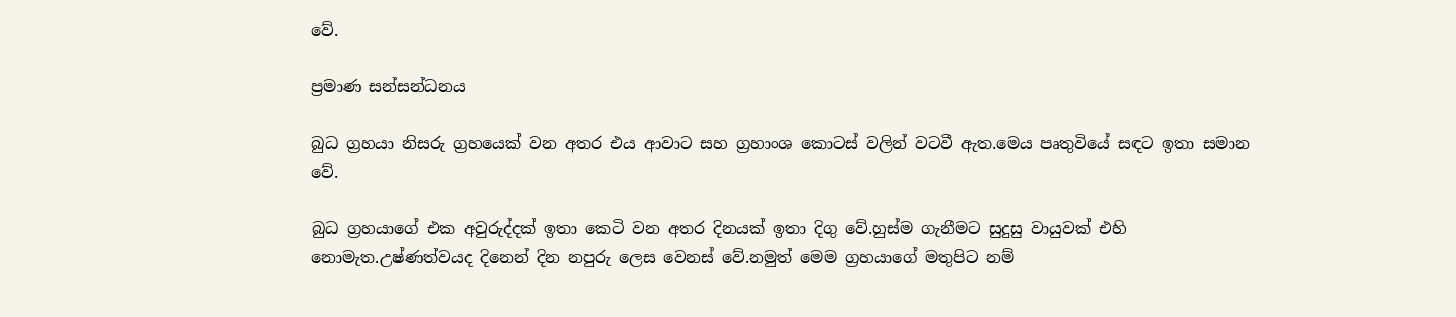වේ.

ප්‍රමාණ සන්සන්ධනය

බුධ ග්‍රහයා නිසරු ග්‍රහයෙක් වන අතර එය ආවාට සහ ග්‍රහාංශ කොටස් වලින් වටවී ඇත.මෙය පෘතුවියේ සඳට ඉතා සමාන වේ.

බුධ ග්‍රහයාගේ එක අවුරුද්දක් ඉතා කෙටි වන අතර දිනයක් ඉතා දිගු වේ.හුස්ම ගැනීමට සුදුසු වායුවක් එහි නොමැත.උෂ්ණත්වයද දිනෙන් දින නපුරු ලෙස වෙනස් වේ.නමුත් මෙම ග්‍රහයාගේ මතුපිට නම්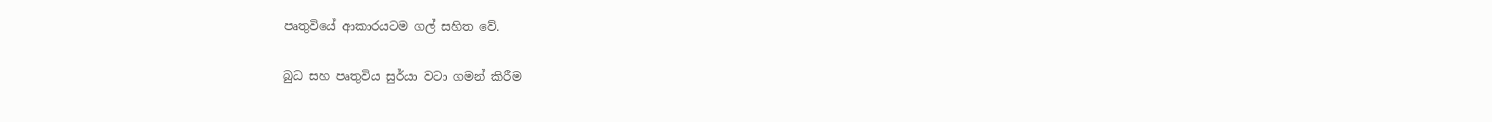පෘතුවියේ ආකාරයටම ගල් සහිත වේ.

බුධ සහ පෘතුවිය සුර්යා වටා ගමන් කිරීම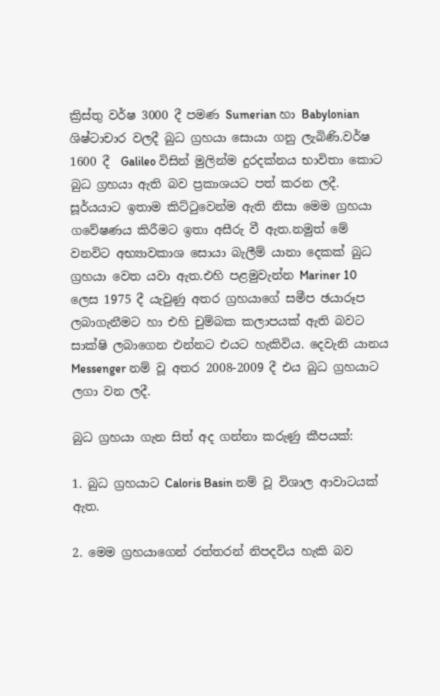ක්‍රිස්තු වර්ෂ 3000 දී පමණ Sumerian හා Babylonian ශිෂ්ටාචාර වලදී බුධ ග්‍රහයා සොයා ගනු ලැබිණි.වර්ෂ 1600 දී  Galileo විසින් මුලින්ම දුරදක්නය භාවිතා කොට බුධ ග්‍රහයා ඇති බව ප්‍රකාශයට පත් කරන ලදී.
සූර්යයාට ඉතාම කිට්ටුවෙන්ම ඇති නිසා මෙම ග්‍රහයා ගවේෂණය කිරීමට ඉතා අසීරු වී ඇත.නමුත් මේ වනවිට අභ්‍යාවකාශ සොයා බැලීම් යානා දෙකක් බුධ ග්‍රහයා වෙත යවා ඇත.එහි පළමුවැන්න Mariner 10 ලෙස 1975 දී යැවුණු අතර ග්‍රහයාගේ සමීප ඡයාරූප ලබාගැනීමට හා එහි චුම්බක කලාපයක් ඇති බවට සාක්ෂි ලබාගෙන එන්නට එයට හැකිවිය. දෙවැනි යානය Messenger නම් වූ අතර 2008-2009 දී එය බුධ ග්‍රහයාට ලගා වන ලදී.

බුධ ග්‍රහයා ගැන සිත් අද ගන්නා කරුණු කීපයක්:

1. බුධ ග්‍රහයාට Caloris Basin නම් වූ විශාල ආවාටයක් ඇත.

2. මෙම ග්‍රහයාගෙන් රත්තරන් නිපදවිය හැකි බව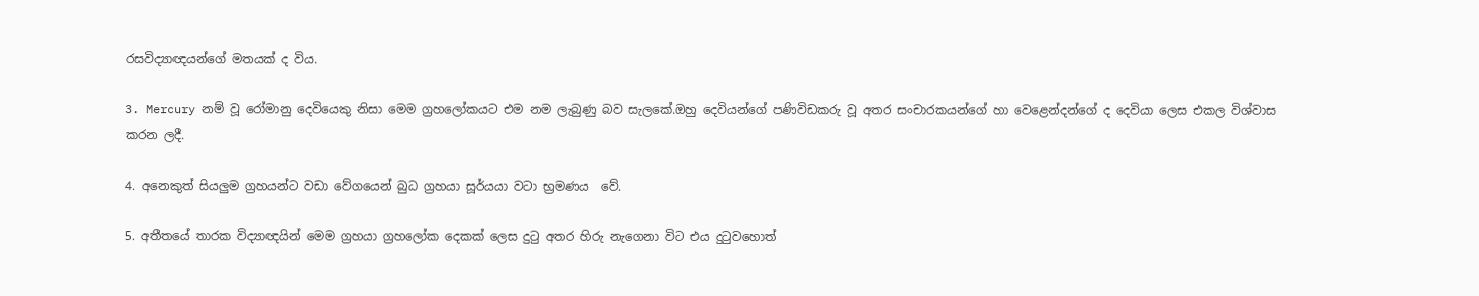රසවිද්‍යාඥයන්ගේ මතයක් ද විය.

3. Mercury නම් වූ රෝමානු දෙවියෙකු නිසා මෙම ග්‍රහලෝකයට එම නම ලැබුණු බව සැලකේ.ඔහු දෙවියන්ගේ පණිවිඩකරු වූ අතර සංචාරකයන්ගේ හා වෙළෙන්දන්ගේ ද දෙවියා ලෙස එකල විශ්වාස කරන ලදී.

4. අනෙකුත් සියලුම ග්‍රහයන්ට වඩා වේගයෙන් බුධ ග්‍රහයා සූර්යයා වටා භ්‍රමණය  වේ.

5. අතීතයේ තාරක විද්‍යාඥයින් මෙම ග්‍රහයා ග්‍රහලෝක දෙකක් ලෙස දුටු අතර හිරු නැගෙනා විට එය දුටුවහොත්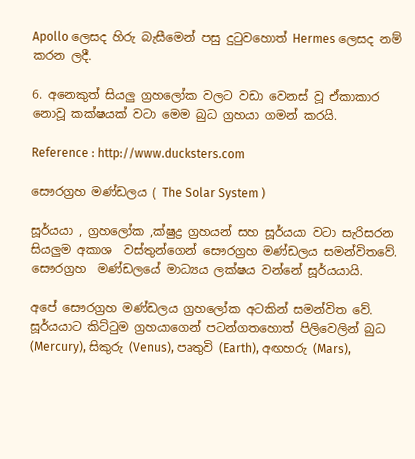Apollo ලෙසද හිරු බැසීමෙන් පසු දුටුවහොත් Hermes ලෙසද නම් කරන ලදී.

6. අනෙකුත් සියලු ග්‍රහලෝක වලට වඩා වෙනස් වූ ඒකාකාර නොවූ කක්ෂයක් වටා මෙම බුධ ග්‍රහයා ගමන් කරයි.

Reference : http://www.ducksters.com

සෞරග්‍රහ මණ්ඩලය ( The Solar System )

සූර්යයා , ග්‍රහලෝක ,ක්ෂුද්‍ර ග්‍රහයන් සහ සූර්යයා වටා සැරිසරන සියලුම අකාශ  වස්තුන්ගෙන් සෞරග්‍රහ මණ්ඩලය සමන්විතවේ.
සෞරග්‍රහ  මණ්ඩලයේ මාධ්‍යය ලක්ෂය වන්නේ සූර්යයායි.

අපේ සෞරග්‍රහ මණ්ඩලය ග්‍රහලෝක අටකින් සමන්විත වේ. සූර්යයාට කිට්ටුම ග්‍රහයාගෙන් පටන්ගතහොත් පිලිවෙලින් බුධ (Mercury), සිකුරු (Venus), පෘතුවි (Earth), අඟහරු (Mars),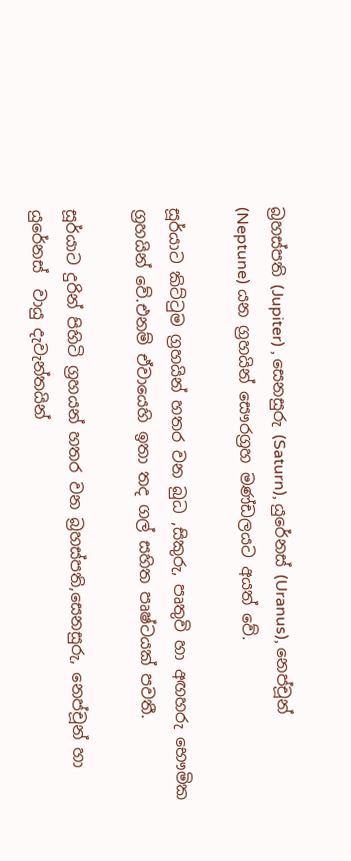බ්‍රහස්පති (Jupiter) , සෙනසුරු (Saturn), යුරේනස් (Uranus), නෙප්චූන් (Neptune) යන ග්‍රහයින් සෞරග්‍රහ මණ්ඩලයට අයත් වේ.

සූර්යාට කිට්ටුම ග්‍රහයින් හතර වන බුධ ,සිකුරු, පෘතුවි හා අඟහරු භෞමික ග්‍රහයින් වේ.එනම් ඒවායෙහි ඉතා තද ගල් සහිත පෘෂ්ටයක් පවතී.

සූර්යාට දුරින් පිහිටි ග්‍රහයන් හතර වන බ්‍රහස්පති,සෙනසුරු, නෙප්චූන් හා යුරේනස්  වායු දැවැන්තයින්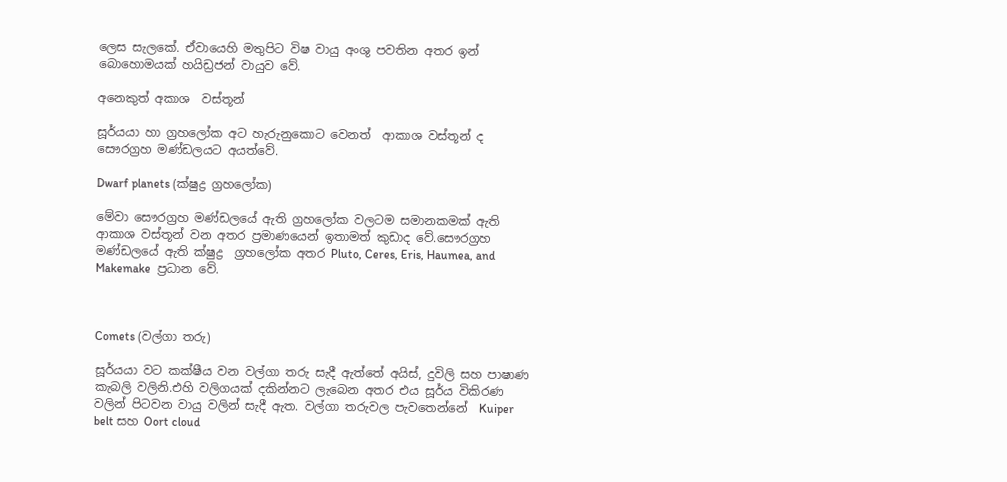ලෙස සැලකේ. ඒවායෙහි මතුපිට විෂ වායු අංශු පවතින අතර ඉන් බොහොමයක් හයිඩ්‍රජන් වායුව වේ.

අනෙකුත් අකාශ  වස්තූන්

සූර්යයා හා ග්‍රහලෝක අට හැරුනුකොට වෙනත්  ආකාශ වස්තූන් ද සෞරග්‍රහ මණ්ඩලයට අයත්වේ.

Dwarf planets (ක්ෂුද්‍ර ග්‍රහලෝක)

මේවා සෞරග්‍රහ මණ්ඩලයේ ඇති ග්‍රහලෝක වලටම සමානකමක් ඇති ආකාශ වස්තූන් වන අතර ප්‍රමාණයෙන් ඉතාමත් කුඩාද වේ.සෞරග්‍රහ  මණ්ඩලයේ ඇති ක්ෂුද්‍ර  ග්‍රහලෝක අතර Pluto, Ceres, Eris, Haumea, and Makemake  ප්‍රධාන වේ.



Comets (වල්ගා තරු)

සූර්යයා වට කක්ෂීය වන වල්ගා තරු සැදී ඇත්තේ අයිස්, දුවිලි සහ පාෂාණ කැබලි වලිනි.එහි වලිගයක් දකින්නට ලැබෙන අතර එය සූර්ය විකිරණ වලින් පිටවන වායු වලින් සැදී ඇත. වල්ගා තරුවල පැවතෙන්නේ  Kuiper belt සහ Oort cloud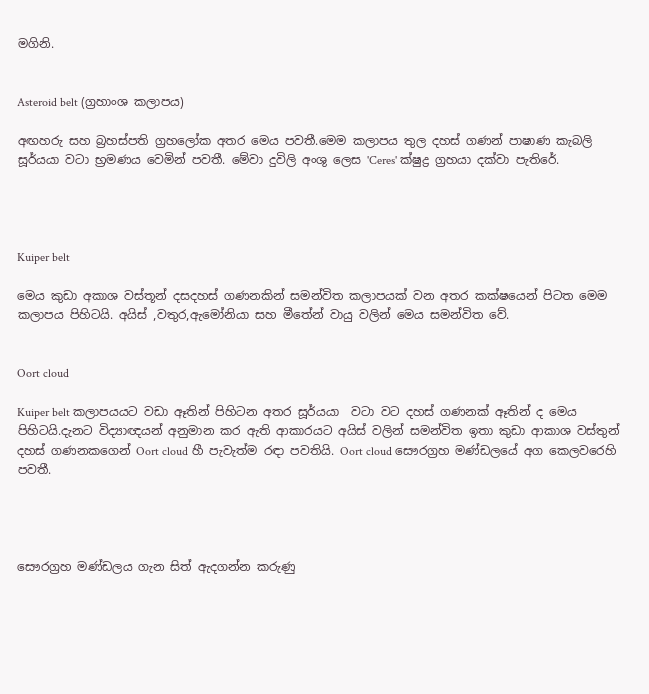මගිනි.


Asteroid belt (ග්‍රහාංශ කලාපය)

අඟහරු සහ බ්‍රහස්පති ග්‍රහලෝක අතර මෙය පවතී.මෙම කලාපය තුල දහස් ගණන් පාෂාණ කැබලි සූර්යයා වටා භ්‍රමණය වෙමින් පවතී. මේවා දුවිලි අංශු ලෙස 'Ceres' ක්ෂුද්‍ර ග්‍රහයා දක්වා පැතිරේ.




Kuiper belt

මෙය කුඩා අකාශ වස්තූන් දසදහස් ගණනකින් සමන්විත කලාපයක් වන අතර කක්ෂයෙන් පිටත මෙම කලාපය පිහිටයි. අයිස් ,වතුර,ඇමෝනියා සහ මීතේන් වායු වලින් මෙය සමන්විත වේ.


Oort cloud

Kuiper belt කලාපයයට වඩා ඈතින් පිහිටන අතර සූර්යයා  වටා වට දහස් ගණනක් ඈතින් ද මෙය පිහිටයි.දැනට විද්‍යාඥයන් අනුමාන කර ඇති ආකාරයට අයිස් වලින් සමන්විත ඉතා කුඩා ආකාශ වස්තුන් දහස් ගණනකගෙන් Oort cloud හී පැවැත්ම රඳා පවතියි. Oort cloud සෞරග්‍රහ මණ්ඩලයේ අග කෙලවරෙහි පවතී.




සෞරග්‍රහ මණ්ඩලය ගැන සිත් ඇදගන්න කරුණු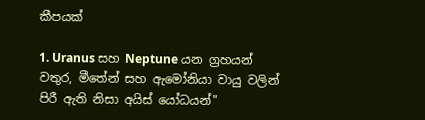කීපයක්

1. Uranus සහ Neptune යන ග්‍රහයන් වතුර, මීතේන් සහ ඇමෝනියා වායු වලින් පිරී ඇති නිසා අයිස් යෝධයන්"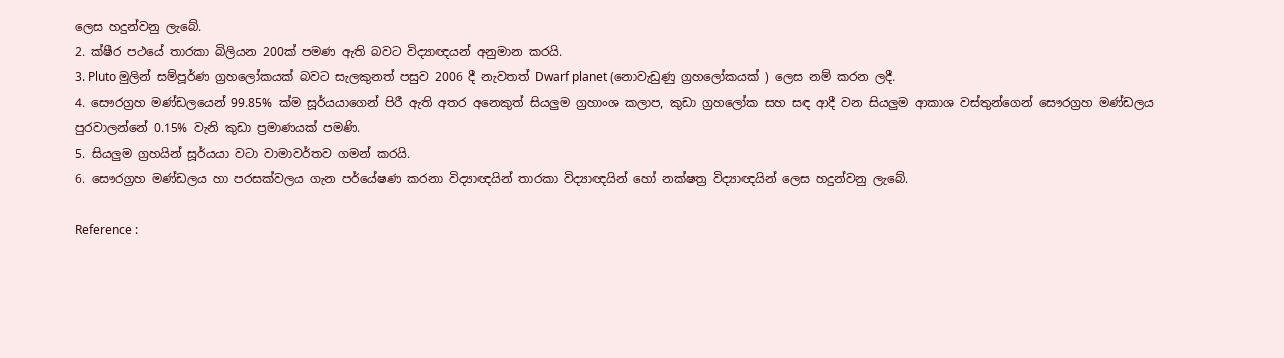ලෙස හදුන්වනු ලැබේ.
2. ක්ෂීර පථයේ තාරකා බිලියන 200ක් පමණ ඇති බවට විද්‍යාඥයන් අනුමාන කරයි.
3. Pluto මුලින් සම්පූර්ණ ග්‍රහලෝකයක් බවට සැලකුනත් පසුව 2006 දී නැවතත් Dwarf planet (නොවැඩුණු ග්‍රහලෝකයක් ) ලෙස නම් කරන ලදී.
4. සෞරග්‍රහ මණ්ඩලයෙන් 99.85% ක්ම සූර්යයාගෙන් පිරී ඇති අතර අනෙකුත් සියලුම ග්‍රහාංශ කලාප, කුඩා ග්‍රහලෝක සහ සඳ ආදී වන සියලුම ආකාශ වස්තුන්ගෙන් සෞරග්‍රහ මණ්ඩලය පුරවාලන්නේ 0.15% වැනි කුඩා ප්‍රමාණයක් පමණි.
5. සියලුම ග්‍රහයින් සූර්යයා වටා වාමාවර්තව ගමන් කරයි.
6. සෞරග්‍රහ මණ්ඩලය හා පරසක්වලය ගැන පර්යේෂණ කරනා විද්‍යාඥයින් තාරකා විද්‍යාඥයින් හෝ නක්ෂත්‍ර විද්‍යාඥයින් ලෙස හදුන්වනු ලැබේ.

Reference :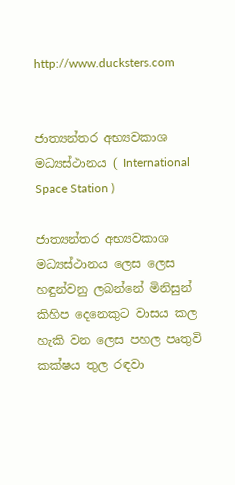http://www.ducksters.com


ජාත්‍යන්තර අභ්‍යවකාශ මධ්‍යස්ථානය ( International Space Station )

ජාත්‍යන්තර අභ්‍යවකාශ මධ්‍යස්ථානය ලෙස ලෙස හඳුන්වනු ලබන්නේ මිනිසුන් කිහිප දෙනෙකුට වාසය කල හැකි වන ලෙස පහල පෘතුවි කක්ෂය තුල රඳවා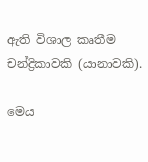ඇති විශාල කෘතීම චන්ද්‍රිකාවකි (යානාවකි).

මෙය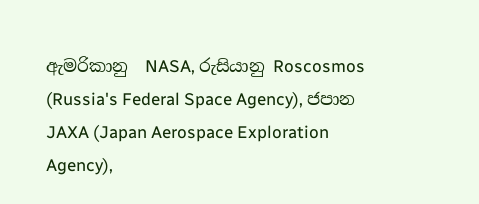ඇමරිකානු  NASA, රුසියානු Roscosmos (Russia's Federal Space Agency), ජපාන JAXA (Japan Aerospace Exploration Agency),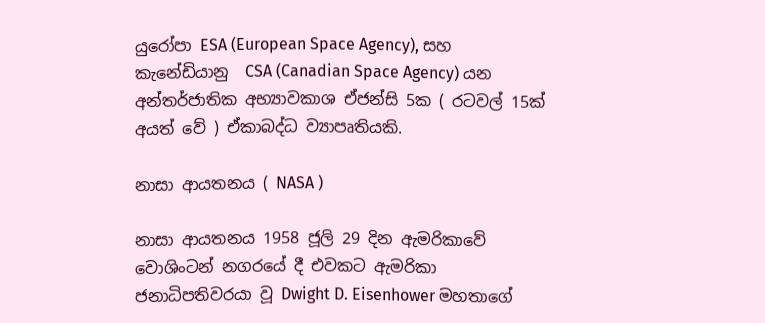යුරෝපා ESA (European Space Agency), සහ කැනේඩියානු  CSA (Canadian Space Agency) යන අන්තර්ජාතික අභ්‍යාවකාශ ඒජන්සි 5ක ( රටවල් 15ක් අයත් වේ ) ඒකාබද්ධ ව්‍යාපෘතියකි.

නාසා ආයතනය ( NASA )

නාසා ආයතනය 1958 ජූලි 29 දින ඇමරිකාවේ වොශිංටන් නගරයේ දී එවකට ඇමරිකා ජනාධිපතිවරයා වූ Dwight D. Eisenhower මහතාගේ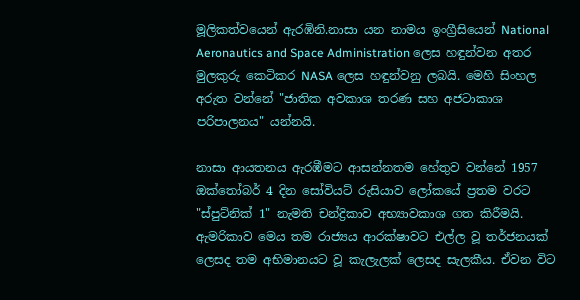මූලිකත්වයෙන් ඇරඹිනි.නාසා යන නාමය ඉංග්‍රීසියෙන් National Aeronautics and Space Administration ලෙස හඳුන්වන අතර  මුලකුරු කෙටිකර NASA ලෙස හඳුන්වනු ලබයි. මෙහි සිංහල අරුත වන්නේ "ජාතික අවකාශ තරණ සහ අජටාකාශ පරිපාලනය" යන්නයි.

නාසා ආයතනය ඇරඹීමට ආසන්නතම හේතුව වන්නේ 1957 ඔක්තෝබර් 4 දින සෝවියට් රුසියාව ලෝකයේ ප්‍රතම වරට "ස්පුට්නික් 1" නැමති චන්ද්‍රිකාව අභ්‍යාවකාශ ගත කිරීමයි. ඇමරිකාව මෙය තම රාජ්‍යය ආරක්ෂාවට එල්ල වූ තර්ජනයක් ලෙසද තම අභිමානයට වූ කැලැලක් ලෙසද සැලකීය. ඒවන විට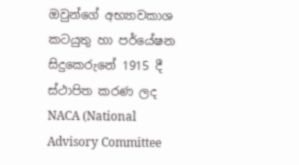ඔවුන්ගේ අභ්‍යාවකාශ කටයුතු හා පර්යේෂන සිදුකෙරුනේ 1915 දී ස්ථාපිත කරණ ලද NACA (National Advisory Committee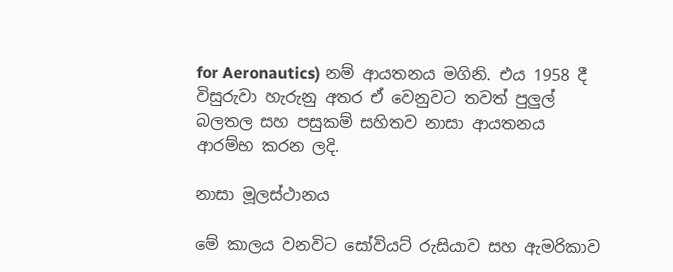for Aeronautics) නම් ආයතනය මගිනි. එය 1958 දී විසුරුවා හැරුනු අතර ඒ වෙනුවට තවත් පුලුල් බලතල සහ පසුකම් සහිතව නාසා ආයතනය ආරම්භ කරන ලදි.

නාසා මූලස්ථානය

මේ කාලය වනවිට සෝවියට් රුසියාව සහ ඇමරිකාව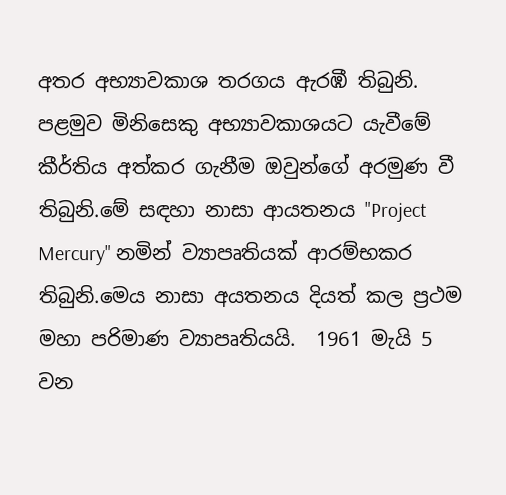අතර අභ්‍යාවකාශ තරගය ඇරඹී තිබුනි. පළමුව මිනිසෙකු අභ්‍යාවකාශයට යැවීමේ කීර්තිය අත්කර ගැනීම ඔවුන්ගේ අරමුණ වී තිබුනි.මේ සඳහා නාසා ආයතනය "Project Mercury" නමින් ව්‍යාපෘතියක් ආරම්භකර තිබුනි.මෙය නාසා අයතනය දියත් කල ප්‍රථම මහා පරිමාණ ව්‍යාපෘතියයි.  1961 මැයි 5 වන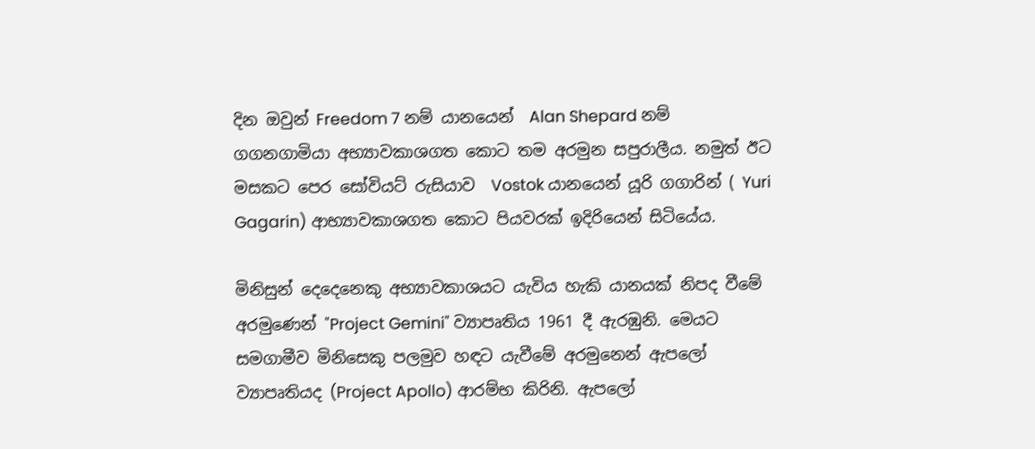දින ඔවුන් Freedom 7 නම් යානයෙන්  Alan Shepard නම් ගගනගාමියා අභ්‍යාවකාශගත කොට තම අරමුන සපුරාලීය. නමුත් ඊට මසකට පෙර සෝවියට් රුසියාව  Vostok යානයෙන් යූරි ගගාරින් ( Yuri Gagarin) ආභ්‍යාවකාශගත කොට පියවරක් ඉදිරියෙන් සිටියේය.

මිනිසුන් දෙදෙනෙකු අභ්‍යාවකාශයට යැවිය හැකි යානයක් නිපද වීමේ අරමුණෙන් "Project Gemini" ව්‍යාපෘතිය 1961 දී ඇරඹුනි. මෙයට සමගාමීව මිනිසෙකු පලමුව හඳට යැවීමේ අරමුනෙන් ඇපලෝ ව්‍යාපෘතියද (Project Apollo) ආරම්භ කිරිනි. ඇපලෝ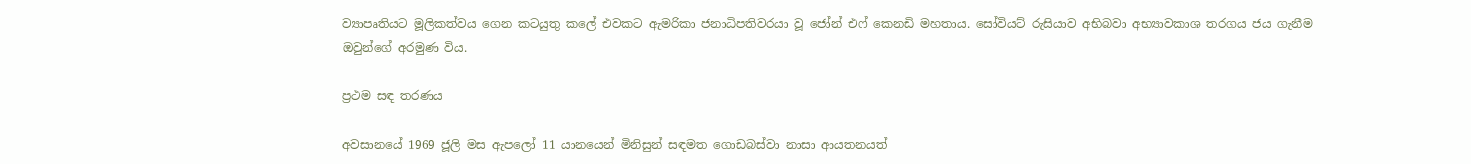ව්‍යාපෘතියට මූලිකත්වය ගෙන කටයුතු කලේ එවකට ඇමරිකා ජනාධිපතිවරයා වූ ජෝන් එෆ් කෙනඩි මහතාය. සෝවියට් රුසියාව අභිබවා අභ්‍යාවකාශ තරගය ජය ගැනීම ඔවුන්ගේ අරමුණ විය.

ප්‍රථම සඳ තරණය

අවසානයේ 1969 ජූලි මස ඇපලෝ 11 යානයෙන් මිනිසුන් සඳමත ගොඩබස්වා නාසා ආයතනයත්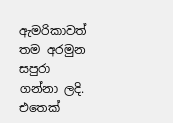ඇමරිකාවත් තම අරමුන සපුරා ගන්නා ලදි. එතෙක්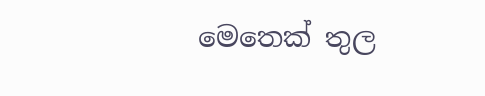මෙතෙක් තුල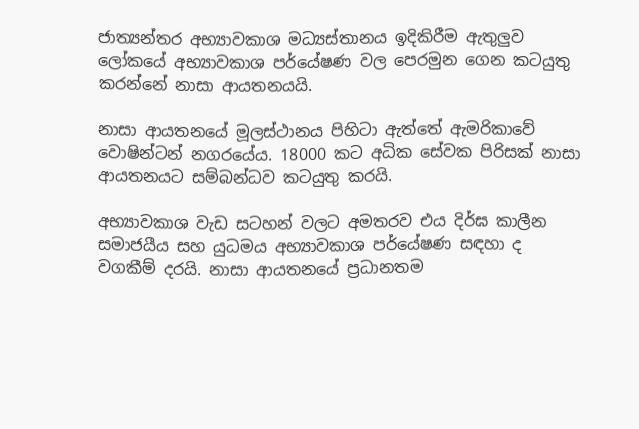ජාත්‍යන්තර අභ්‍යාවකාශ මධ්‍යස්තානය ඉදිකිරීම ඇතුලුව ලෝකයේ අභ්‍යාවකාශ පර්යේෂණ වල පෙරමුන ගෙන කටයුතු කරන්නේ නාසා ආයතනයයි.

නාසා ආයතනයේ මූලස්ථානය පිහිටා ඇත්තේ ඇමරිකාවේ වොෂින්ටන් නගරයේය. 18000 කට අධික සේවක පිරිසක් නාසා ආයතනයට සම්බන්ධව කටයුතු කරයි.

අභ්‍යාවකාශ වැඩ සටහන් වලට අමතරව එය දිර්ඝ කාලීන සමාජයීය සහ යුධමය අභ්‍යාවකාශ පර්යේෂණ සඳහා ද වගකීම් දරයි. නාසා ආයතනයේ ප්‍රධානතම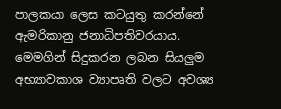පාලකයා ලෙස කටයුතු කරන්නේ ඇමරිකානු ජනාධිපතිවරයාය. මෙමගින් සිදුකරන ලබන සියලුම අභ්‍යාවකාශ ව්‍යාපෘති වලට අවශ්‍ය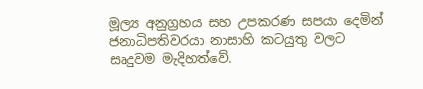මූල්‍ය අනුග්‍රහය සහ උපකරණ සපයා දෙමින් ජනාධිපතිවරයා නාසාහි කටයුතු වලට සෘදුවම මැදිහත්වේ.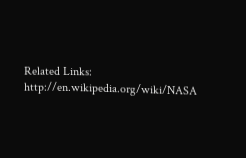Related Links:
http://en.wikipedia.org/wiki/NASA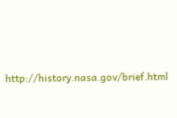http://history.nasa.gov/brief.html